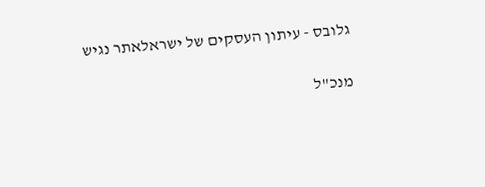גלובס - עיתון העסקים של ישראלאתר נגיש

מנכ"ל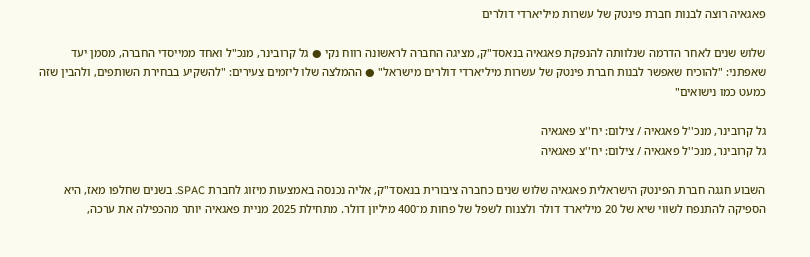פאגאיה רוצה לבנות חברת פינטק של עשרות מיליארדי דולרים

שלוש שנים לאחר הדרמה שנלוותה להנפקת פאגאיה בנאסד"ק, מציגה החברה לראשונה רווח נקי ● גל קרובינר, מנכ"ל ואחד ממייסדי החברה, מסמן יעד שאפתני: "להוכיח שאפשר לבנות חברת פינטק של עשרות מיליארדי דולרים מישראל" ● ההמלצה שלו ליזמים צעירים: "להשקיע בבחירת השותפים, ולהבין שזה כמעט כמו נישואים"

גל קרובינר, מנכ''ל פאגאיה / צילום: יח''צ פאגאיה
גל קרובינר, מנכ''ל פאגאיה / צילום: יח''צ פאגאיה

השבוע חגגה חברת הפינטק הישראלית פאגאיה שלוש שנים כחברה ציבורית בנאסד"ק, אליה נכנסה באמצעות מיזוג לחברת SPAC. בשנים שחלפו מאז, היא הספיקה להתנפח לשווי שיא של 20 מיליארד דולר ולצנוח לשפל של פחות מ־400 מיליון דולר. מתחילת 2025 מניית פאגאיה יותר מהכפילה את ערכה,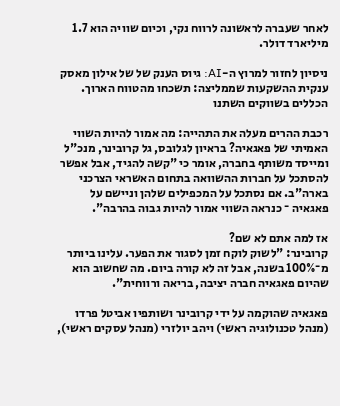לאחר שעברה לראשונה לרווח נקי, וכיום שוויה הוא 1.7 מיליארד דולר.

ניסיון לחזור למרוץ ה-AI: גיוס הענק של של אילון מאסק
ענקית ההשקעות שממליצה: תשכחו מהטווח הארוך. הכללים בשווקים השתנו

רכבת ההרים מעלה את התהייה: מה אמור להיות השווי האמיתי של פאגאיה? בראיון לגלובס, גל קרובינר, מנכ"ל ומייסד משותף בחברה, אומר כי "קשה להגיד, אבל אפשר להסתכל על חברות ההשוואה בתחום האשראי הצרכני בארה"ב. אם נסתכל על המכפילים שלהן וניישם על פאגאיה ־ כנראה השווי אמור להיות גבוה בהרבה".

אז למה אתם לא שם?
קרובינר: "לשוק לוקח זמן לסגור את הפער. עלינו ביותר מ־100% בשנה, אבל זה לא קורה ביום. מה שחשוב הוא שהיום פאגאיה חברה יציבה, בריאה ורווחית".

פאגאיה שהוקמה על ידי קרובינר ושותפיו אביטל פרדו (מנהל טכנולוגיה ראשי) ויהב יולזרי (מנהל עסקים ראשי),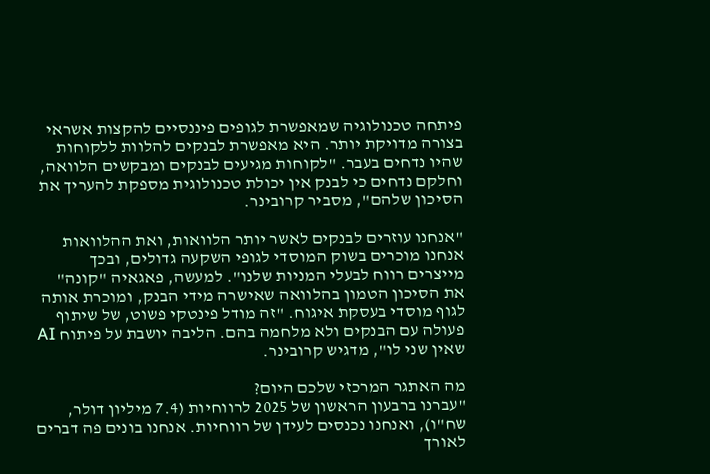פיתחה טכנולוגיה שמאפשרת לגופים פיננסיים להקצות אשראי בצורה מדויקת יותר. היא מאפשרת לבנקים להלוות ללקוחות שהיו נדחים בעבר. "לקוחות מגיעים לבנקים ומבקשים הלוואה, וחלקם נדחים כי לבנק אין יכולת טכנולוגית מספקת להעריך את הסיכון שלהם", מסביר קרובינר.

"אנחנו עוזרים לבנקים לאשר יותר הלוואות, ואת ההלוואות אנחנו מוכרים בשוק המוסדי לגופי השקעה גדולים, ובכך מייצרים רווח לבעלי המניות שלנו". למעשה, פאגאיה "קונה" את הסיכון הטמון בהלוואה שאישרה מידי הבנק, ומוכרת אותה לגוף מוסדי בעסקת איגוח. "זה מודל פינטקי פשוט, של שיתוף פעולה עם הבנקים ולא מלחמה בהם. הליבה יושבת על פיתוח AI שאין שני לו", מדגיש קרובינר.

מה האתגר המרכזי שלכם היום?
"עברנו ברבעון הראשון של 2025 לרווחיות (7.4 מיליון דולר, שח"ו), ואנחנו נכנסים לעידן של רווחיות. אנחנו בונים פה דברים לאורך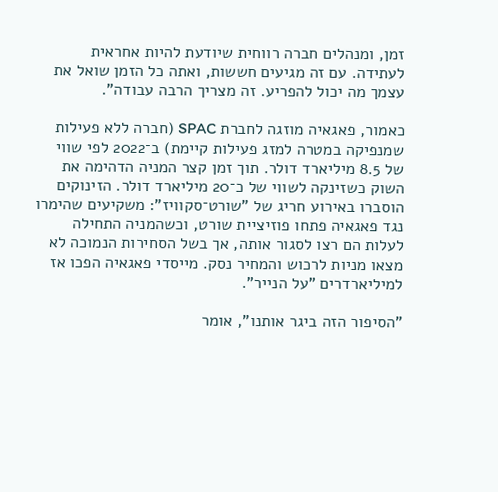זמן, ומנהלים חברה רווחית שיודעת להיות אחראית לעתידה. עם זה מגיעים חששות, ואתה כל הזמן שואל את עצמך מה יכול להפריע. זה מצריך הרבה עבודה".

כאמור, פאגאיה מוזגה לחברת SPAC (חברה ללא פעילות שמנפיקה במטרה למזג פעילות קיימת) ב־2022 לפי שווי של 8.5 מיליארד דולר. תוך זמן קצר המניה הדהימה את השוק כשזינקה לשווי של כ־20 מיליארד דולר. הזינוקים הוסברו באירוע חריג של "שורט־סקוויז": משקיעים שהימרו נגד פאגאיה פתחו פוזיציית שורט, וכשהמניה התחילה לעלות הם רצו לסגור אותה, אך בשל הסחירות הנמוכה לא מצאו מניות לרכוש והמחיר נסק. מייסדי פאגאיה הפכו אז למיליארדרים "על הנייר".

"הסיפור הזה ביגר אותנו", אומר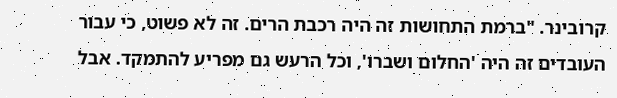קרובינר. "ברמת התחושות זה היה רכבת הרים. זה לא פשוט, כי עבור העובדים זה היה 'החלום ושברו', וכל הרעש גם מפריע להתמקד. אבל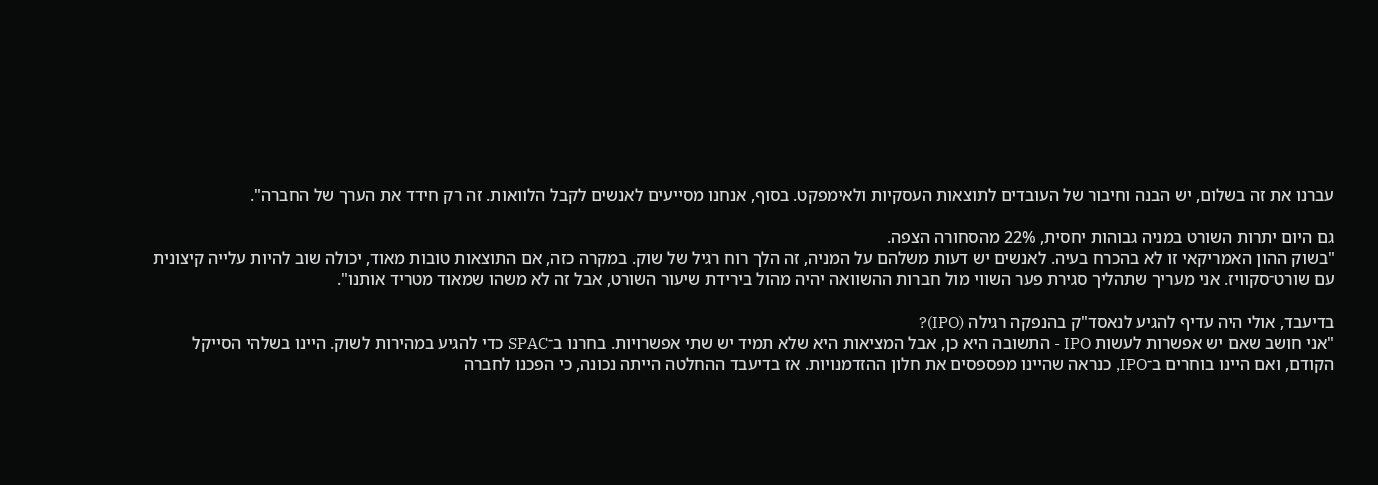עברנו את זה בשלום, יש הבנה וחיבור של העובדים לתוצאות העסקיות ולאימפקט. בסוף, אנחנו מסייעים לאנשים לקבל הלוואות. זה רק חידד את הערך של החברה".

גם היום יתרות השורט במניה גבוהות יחסית, 22% מהסחורה הצפה.
"בשוק ההון האמריקאי זו לא בהכרח בעיה. לאנשים יש דעות משלהם על המניה, זה הלך רוח רגיל של שוק. במקרה כזה, אם התוצאות טובות מאוד, יכולה שוב להיות עלייה קיצונית עם שורט־סקוויז. אני מעריך שתהליך סגירת פער השווי מול חברות ההשוואה יהיה מהול בירידת שיעור השורט, אבל זה לא משהו שמאוד מטריד אותנו".

בדיעבד, אולי היה עדיף להגיע לנאסד"ק בהנפקה רגילה (IPO)?
"אני חושב שאם יש אפשרות לעשות IPO - התשובה היא כן, אבל המציאות היא שלא תמיד יש שתי אפשרויות. בחרנו ב־SPAC כדי להגיע במהירות לשוק. היינו בשלהי הסייקל הקודם, ואם היינו בוחרים ב־IPO, כנראה שהיינו מפספסים את חלון ההזדמנויות. אז בדיעבד ההחלטה הייתה נכונה, כי הפכנו לחברה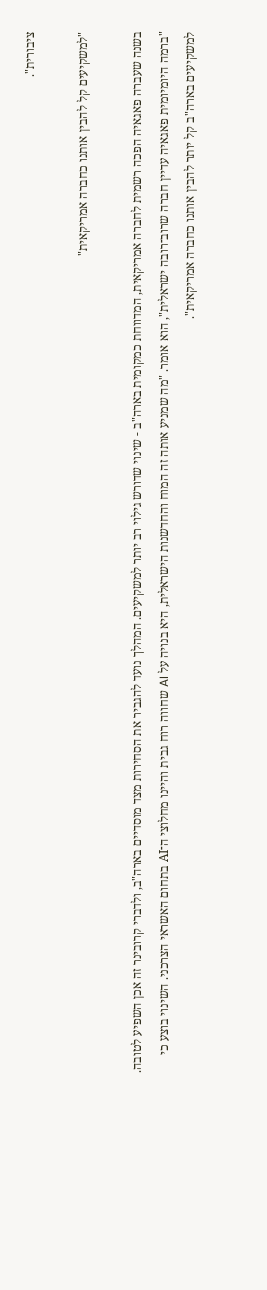ציבורית".

"למשקיעים קל להבין אותנו כחברה אמריקאית"

בשנה שעברה פאגאיה הפכה רשמית לחברה אמריקאית, המדווחת כמקומית בארה"ב - שינוי שדורש גילוי רב יותר למשקיעים. המהלך נועד להגביר את הסחירות מצד מוסדיים בארה"ב, ולדברי קרובינר זה אכן השפיע לטובה. "ברמה היומיומית פאגאיה עדיין חברה שרוב־רובה ישראלית", הוא אומר. "מה שמניע אותה זה המוח והחדשנות הישראלית, היא בנויה על AI שחווה רוח גבית והיינו מחלוצי ה־AI בתחום האשראי הצרכני. השינוי בוצע כי למשקיעים בארה"ב קל יותר להבין אותנו כחברה אמריקאית".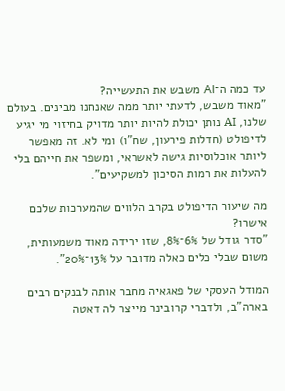עד כמה ה־AI משבש את התעשייה?
"מאוד משבש, לדעתי יותר ממה שאנחנו מבינים. בעולם שלנו, AI נותן יכולת להיות יותר מדויק בחיזוי מי יגיע לדיפולט (חדלות פירעון, שח"ו) ומי לא. זה מאפשר ליותר אוכלוסיות גישה לאשראי, ומשפר את חייהם בלי להעלות את רמות הסיכון למשקיעים".

מה שיעור הדיפולט בקרב הלווים שהמערכות שלכם אישרו?
"סדר גודל של 6%־8%, שזו ירידה מאוד משמעותית, משום שבלי כלים כאלה מדובר על 13%־20%".

המודל העסקי של פאגאיה מחבר אותה לבנקים רבים בארה"ב, ולדברי קרובינר מייצר לה דאטה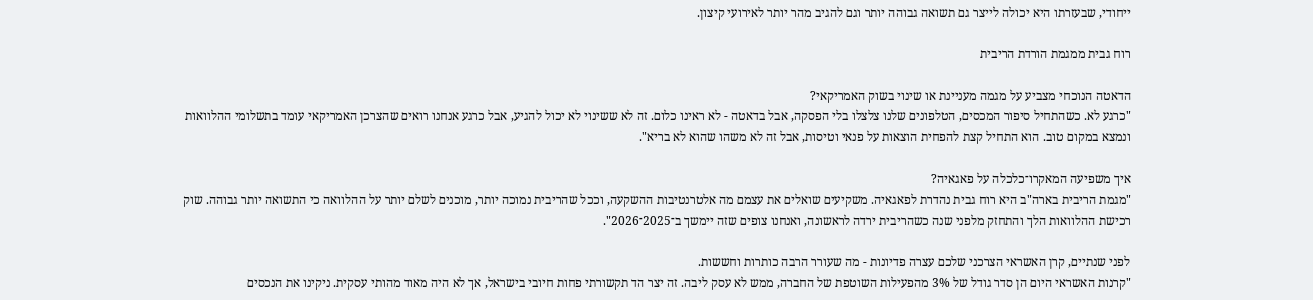ייחודי, שבעזרתו היא יכולה לייצר גם תשואה גבוהה יותר וגם להגיב מהר יותר לאירועי קיצון.

רוח גבית ממגמת הורדת הריבית

הדאטה הנוכחי מצביע על מגמה מעניינת או שינוי בשוק האמריקאי?
"כרגע לא. כשהתחיל סיפור המכסים, הטלפונים שלנו צלצלו בלי הפסקה, אבל בדאטה - לא ראינו כלום. זה לא ששינוי לא יכול להגיע, אבל כרגע אנחנו רואים שהצרכן האמריקאי עומד בתשלומי ההלוואות ונמצא במקום טוב. הוא התחיל קצת להפחית הוצאות על פנאי וטיסות, אבל זה לא משהו שהוא לא בריא".

איך משפיעה המאקרו־כלכלה על פאגאיה?
"מגמת הריבית בארה"ב היא רוח גבית נהדרת לפאגאיה. משקיעים שואלים את עצמם מה אלטרנטיבות ההשקעה, וככל שהריבית נמוכה יותר, מוכנים לשלם יותר על ההלוואה כי התשואה יותר גבוהה. שוק רכישת ההלוואות הלך והתחזק מלפני שנה כשהריבית ירדה לראשונה, ואנחנו צופים שזה יימשך ב־2025־2026".

לפני שנתיים, קרן האשראי הצרכני שלכם עצרה פדיונות - מה שעורר הרבה כותרות וחששות.
"קרנות האשראי היום הן סדר גודל של 3% מהפעילות השוטפת של החברה, ממש לא עסק ליבה. זה יצר הד תקשורתי פחות חיובי בישראל, אך לא היה מאוד מהותי עסקית. ניקינו את הנכסים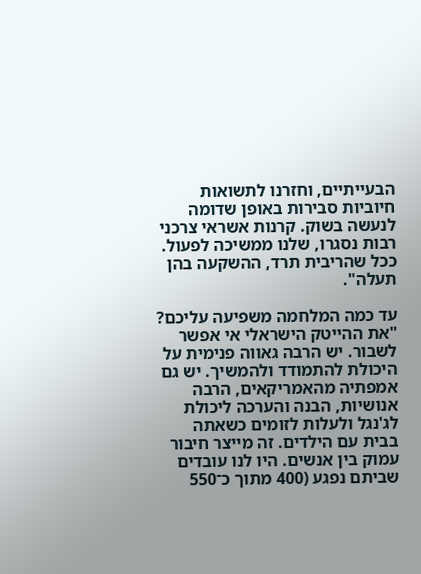הבעייתיים, וחזרנו לתשואות חיוביות סבירות באופן שדומה לנעשה בשוק. קרנות אשראי צרכני רבות נסגרו, שלנו ממשיכה לפעול. ככל שהריבית תרד, ההשקעה בהן תעלה".

עד כמה המלחמה משפיעה עליכם?
"את ההייטק הישראלי אי אפשר לשבור. יש הרבה גאווה פנימית על היכולת להתמודד ולהמשיך. יש גם אמפתיה מהאמריקאים, הרבה אנושיות, הבנה והערכה ליכולת לג'נגל ולעלות לזומים כשאתה בבית עם הילדים. זה מייצר חיבור עמוק בין אנשים. היו לנו עובדים שביתם נפגע (400 מתוך כ־550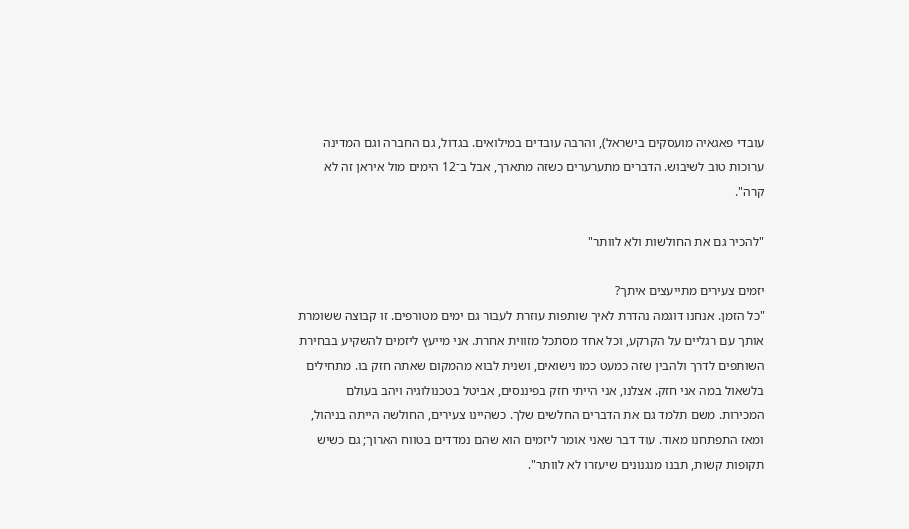עובדי פאגאיה מועסקים בישראל), והרבה עובדים במילואים. בגדול, גם החברה וגם המדינה ערוכות טוב לשיבוש. הדברים מתערערים כשזה מתארך, אבל ב־12 הימים מול איראן זה לא קרה".

"להכיר גם את החולשות ולא לוותר"

יזמים צעירים מתייעצים איתך?
"כל הזמן. אנחנו דוגמה נהדרת לאיך שותפות עוזרת לעבור גם ימים מטורפים. זו קבוצה ששומרת אותך עם רגליים על הקרקע, וכל אחד מסתכל מזווית אחרת. אני מייעץ ליזמים להשקיע בבחירת השותפים לדרך ולהבין שזה כמעט כמו נישואים, ושנית לבוא מהמקום שאתה חזק בו. מתחילים בלשאול במה אני חזק. אצלנו, אני הייתי חזק בפיננסים, אביטל בטכנולוגיה ויהב בעולם המכירות. משם תלמד גם את הדברים החלשים שלך. כשהיינו צעירים, החולשה הייתה בניהול, ומאז התפתחנו מאוד. עוד דבר שאני אומר ליזמים הוא שהם נמדדים בטווח הארוך; גם כשיש תקופות קשות, תבנו מנגנונים שיעזרו לא לוותר".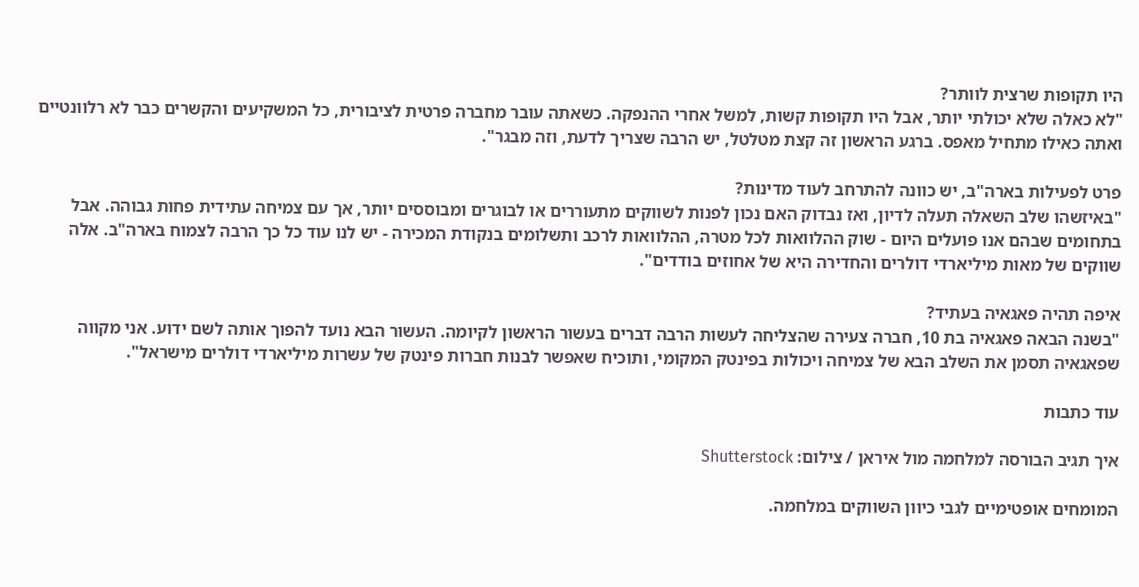היו תקופות שרצית לוותר?
"לא כאלה שלא יכולתי יותר, אבל היו תקופות קשות, למשל אחרי ההנפקה. כשאתה עובר מחברה פרטית לציבורית, כל המשקיעים והקשרים כבר לא רלוונטיים ואתה כאילו מתחיל מאפס. ברגע הראשון זה קצת מטלטל, יש הרבה שצריך לדעת, וזה מבגר".

פרט לפעילות בארה"ב, יש כוונה להתרחב לעוד מדינות?
"באיזשהו שלב השאלה תעלה לדיון, ואז נבדוק האם נכון לפנות לשווקים מתעוררים או לבוגרים ומבוססים יותר, אך עם צמיחה עתידית פחות גבוהה. אבל בתחומים שבהם אנו פועלים היום - שוק ההלוואות לכל מטרה, ההלוואות לרכב ותשלומים בנקודת המכירה - יש לנו עוד כל כך הרבה לצמוח בארה"ב. אלה שווקים של מאות מיליארדי דולרים והחדירה היא של אחוזים בודדים".

איפה תהיה פאגאיה בעתיד?
"בשנה הבאה פאגאיה בת 10, חברה צעירה שהצליחה לעשות הרבה דברים בעשור הראשון לקיומה. העשור הבא נועד להפוך אותה לשם ידוע. אני מקווה שפאגאיה תסמן את השלב הבא של צמיחה ויכולות בפינטק המקומי, ותוכיח שאפשר לבנות חברות פינטק של עשרות מיליארדי דולרים מישראל".

עוד כתבות

איך תגיב הבורסה למלחמה מול איראן / צילום: Shutterstock

המומחים אופטימיים לגבי כיוון השווקים במלחמה.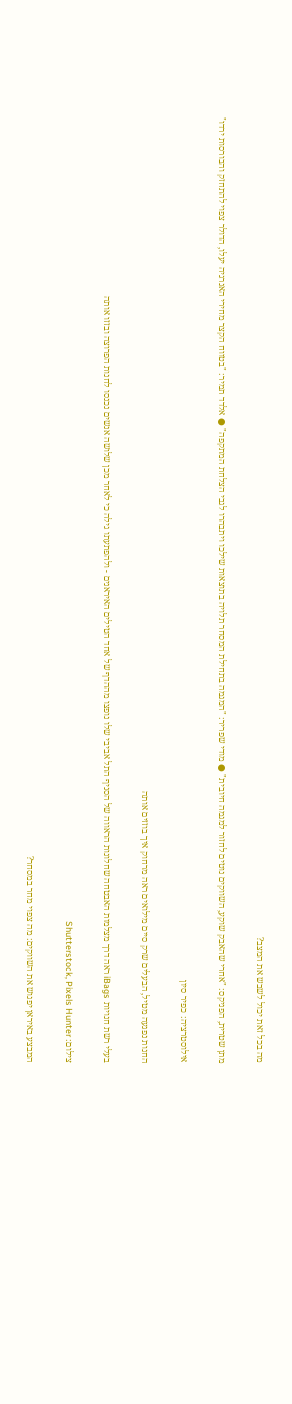מה בכל זאת יכול לשבש את המצב?

מתן שטרית, הפניקס: "אחרי שהאבק שוקע, השווקים נוטים לחזור למגמה חיובית" ● מודי שפריר: "המגמה בתחילת המסחר תלויה בתוצאות שילכו ויתבהרו לגבי הצלחת המתקפה" ● אלדד תמיר: "בטווח הקצר מחירי האנרגיה יעלו, הדולר צפוי להתחזק והבורסות ירדו"

אילוסטרציה: כפיר סיון

החנות נפגעה מטיל, הבעלים שרק סיים מילואים ראה מרחוק איך בוזזים אותה

בעלי רשת חנויות iBags ראה דרך מצלמות האבטחה שחלונות הראווה של הסניף התל אביבי שלו נופצו מההדף של אחד הטילים האיראנים - ולהפתעתו גילה כי לאחר מכן שלושה אנשים נכנסו לחנות הפרוצה ובזזו אותה

צילום: Shutterstock, Pixels Hunter

המבצע באיראן יפגוש את השווקים: מה צפוי מחר במסחר?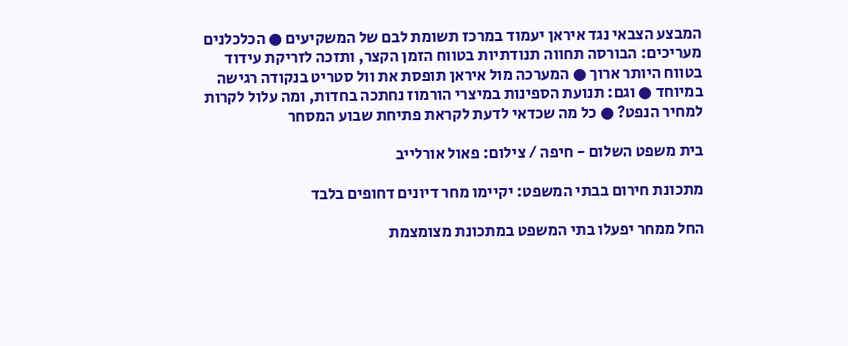המבצע הצבאי נגד איראן יעמוד במרכז תשומת לבם של המשקיעים ● הכלכלנים מעריכים: הבורסה תחווה תנודתיות בטווח הזמן הקצר, ותזכה לזריקת עידוד בטווח היותר ארוך ● המערכה מול איראן תופסת את וול סטריט בנקודה רגישה במיוחד ● וגם: תנועת הספינות במיצרי הורמוז נחתכה בחדות, ומה עלול לקרות למחיר הנפט? ● כל מה שכדאי לדעת לקראת פתיחת שבוע המסחר

בית משפט השלום - חיפה / צילום: פאול אורלייב

מתכונת חירום בבתי המשפט: יקיימו מחר דיונים דחופים בלבד

החל ממחר יפעלו בתי המשפט במתכונת מצומצמת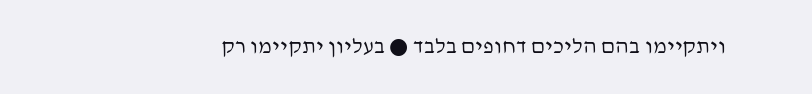ויתקיימו בהם הליכים דחופים בלבד ● בעליון יתקיימו רק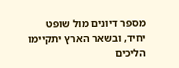מספר דיונים מול שופט יחיד, ובשאר הארץ יתקיימו הליכים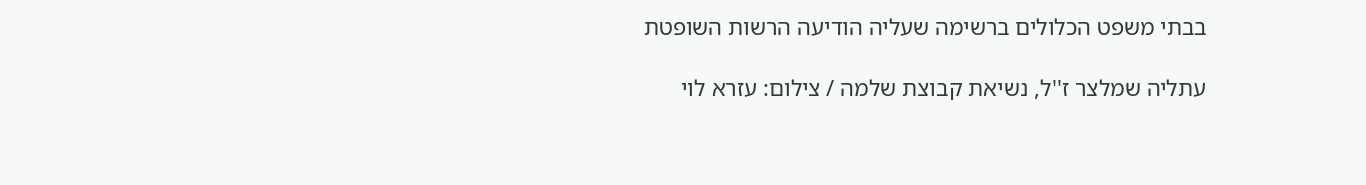בבתי משפט הכלולים ברשימה שעליה הודיעה הרשות השופטת

עתליה שמלצר ז''ל, נשיאת קבוצת שלמה / צילום: עזרא לוי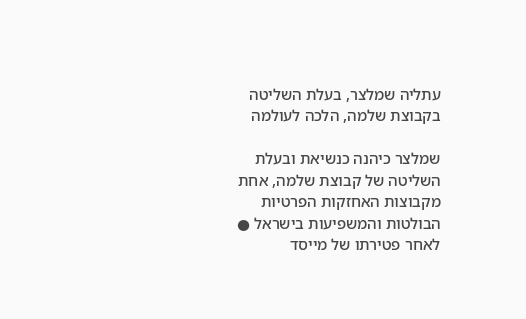עתליה שמלצר, בעלת השליטה בקבוצת שלמה, הלכה לעולמה

שמלצר כיהנה כנשיאת ובעלת השליטה של קבוצת שלמה, אחת מקבוצות האחזקות הפרטיות הבולטות והמשפיעות בישראל ● לאחר פטירתו של מייסד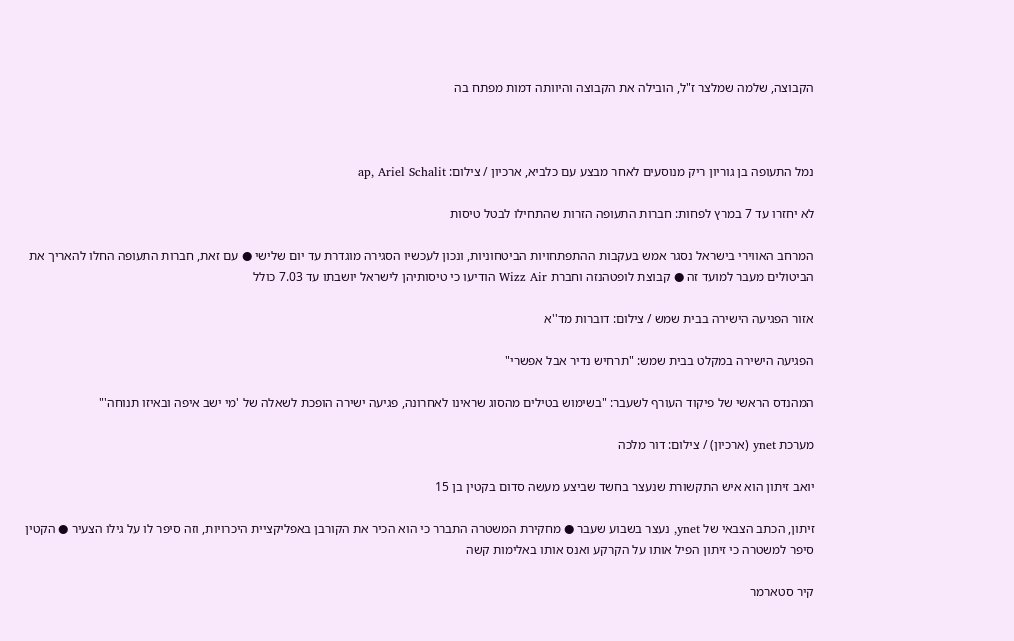הקבוצה, שלמה שמלצר ז"ל, הובילה את הקבוצה והיוותה דמות מפתח בה



נמל התעופה בן גוריון ריק מנוסעים לאחר מבצע עם כלביא, ארכיון / צילום: ap, Ariel Schalit

לא יחזרו עד 7 במרץ לפחות: חברות התעופה הזרות שהתחילו לבטל טיסות

המרחב האווירי בישראל נסגר אמש בעקבות ההתפתחויות הביטחוניות, ונכון לעכשיו הסגירה מוגדרת עד יום שלישי ● עם זאת, חברות התעופה החלו להאריך את הביטולים מעבר למועד זה ● קבוצת לופטהנזה וחברת Wizz Air הודיעו כי טיסותיהן לישראל יושבתו עד 7.03 כולל

אזור הפגיעה הישירה בבית שמש / צילום: דוברות מד''א

הפגיעה הישירה במקלט בבית שמש: "תרחיש נדיר אבל אפשרי"

המהנדס הראשי של פיקוד העורף לשעבר: "בשימוש בטילים מהסוג שראינו לאחרונה, פגיעה ישירה הופכת לשאלה של 'מי ישב איפה ובאיזו תנוחה'"

מערכת ynet (ארכיון) / צילום: דור מלכה

יואב זיתון הוא איש התקשורת שנעצר בחשד שביצע מעשה סדום בקטין בן 15

זיתון, הכתב הצבאי של ynet, נעצר בשבוע שעבר ● מחקירת המשטרה התברר כי הוא הכיר את הקורבן באפליקציית היכרויות, וזה סיפר לו על גילו הצעיר ● הקטין סיפר למשטרה כי זיתון הפיל אותו על הקרקע ואנס אותו באלימות קשה

קיר סטארמר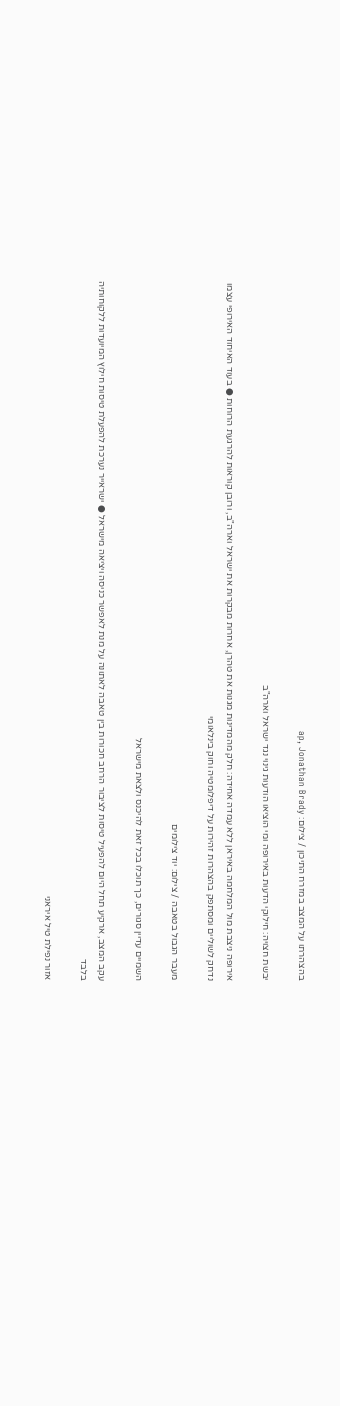בהצהרתו על המצב במזרח התיכון / צילום: ap, Jonathan Brady

יבשת חצויה: חילוקי הדעות באירופה ומי הוציאו הודעות גינוי נגד ישראל וארה"ב

אירופה ניצבת מול המלחמה באיראן ללא עמדה אחידה: חלק מהמדינות מגנות את טהרן, אחרות מבקרות את ישראל וארה"ב, ורובן קוראות להרגעת הרוחות ● בעוד האיחוד האירופי עצמו נדחק לשוליים ומסתפק בהצהרות זהירות על דיפלומטיה וחוק בינלאומי

מעבר הגבול בטאבה / צילום: יוד צילומים

השמיים עדיין סגורים, כך תוכלו בכל זאת להיכנס ולצאת מישראל

עקב המצב, ארקיע תחל היום להפעיל טיסות לציבור הרחב חכורות בין טאבה לאתונה על מנת לאפשר כניסה ויציאה מישראל ● ישראייר נערכת להפעלת טיסות חילוץ המיועדות ללקוחותיה בלבד

אזור נפילת טיל איראני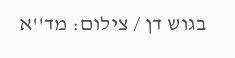בגוש דן / צילום: מד''א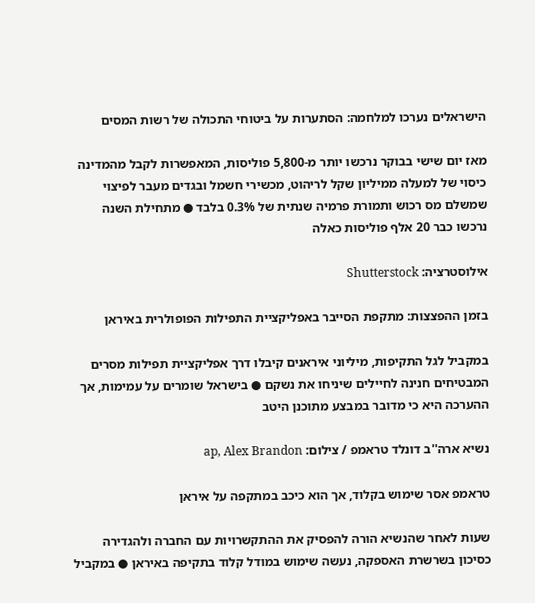הישראלים נערכו למלחמה: הסתערות על ביטוחי התכולה של רשות המסים

מאז יום שישי בבוקר נרכשו יותר מ-5,800 פוליסות, המאפשרות לקבל מהמדינה כיסוי של למעלה ממיליון שקל לריהוט, מכשירי חשמל ובגדים מעבר לפיצוי שמשלם מס רכוש ותמורת פרמיה שנתית של 0.3% בלבד ● מתחילת השנה נרכשו כבר 20 אלף פוליסות כאלה

אילוסטרציה: Shutterstock

בזמן ההפצצות: מתקפת הסייבר באפליקציית התפילות הפופולרית באיראן

במקביל לגל התקיפות, מיליוני איראנים קיבלו דרך אפליקציית תפילות מסרים המבטיחים חנינה לחיילים שיניחו את נשקם ● בישראל שומרים על עמימות, אך ההערכה היא כי מדובר במבצע מתוכנן היטב

נשיא ארה''ב דונלד טראמפ / צילום: ap, Alex Brandon

טראמפ אסר שימוש בקלוד, אך הוא כיכב במתקפה על איראן

שעות לאחר שהנשיא הורה להפסיק את ההתקשרויות עם החברה ולהגדירה כסיכון בשרשרת האספקה, נעשה שימוש במודל קלוד בתקיפה באיראן ● במקביל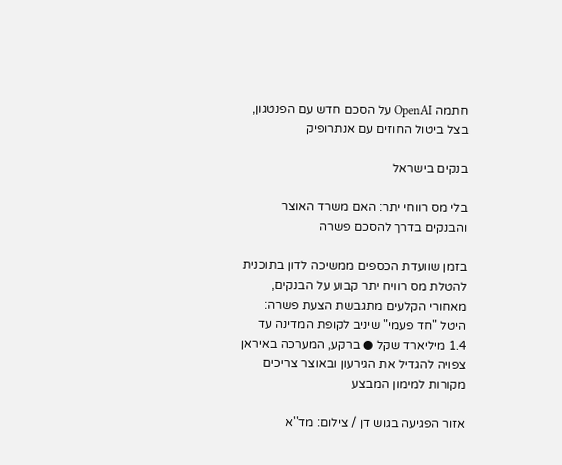חתמה OpenAI על הסכם חדש עם הפנטגון, בצל ביטול החוזים עם אנתרופיק

בנקים בישראל

בלי מס רווחי יתר: האם משרד האוצר והבנקים בדרך להסכם פשרה

בזמן שוועדת הכספים ממשיכה לדון בתוכנית להטלת מס רוויח יתר קבוע על הבנקים, מאחורי הקלעים מתגבשת הצעת פשרה: היטל "חד פעמי" שיניב לקופת המדינה עד 1.4 מיליארד שקל ● ברקע, המערכה באיראן צפויה להגדיל את הגירעון ובאוצר צריכים מקורות למימון המבצע

אזור הפגיעה בגוש דן / צילום: מד''א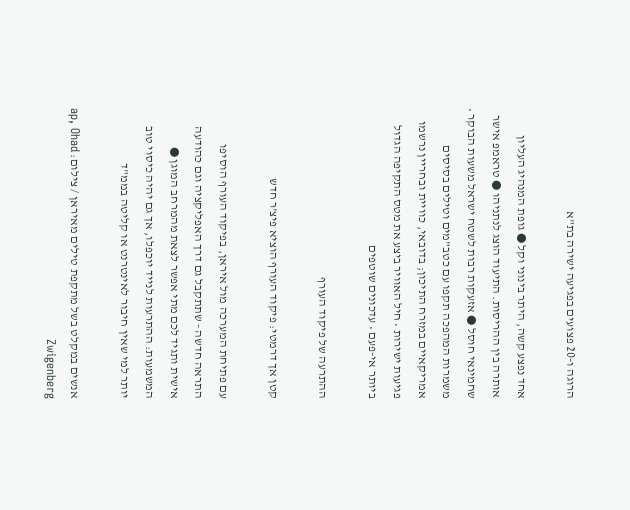הרוגה ו-20 פצועים בפגיעה ישירה בת"א

אחד נפצע קשה, היתר בינוני וקל ● גופת המנהיג העליון אותרה בין ההריסות. התיעוד הוצג לנתניהו ● טראמפ אישר שחמינאי חוסל ● אזעקות רבות לשטח ישראל משעות הבוקר • משמרות המהפכה תקפו עם כטב"מים וטילים בסיסים אמריקאיים במזרח התיכון; בדובאי, כוויית ובחריין נרשמו פגיעות ישירות • חיל האוויר ביצע את מטס התקיפה הגדול ביותר אי-פעם • עדכונים שוטפים

ההתרעה של פיקוד העורף

קטן אך דרמטי: פיקוד העורף הוציא פיצ'ר חדש

עם פתיחת המערכה מול איראן, בפיקוד העורף הוסיפו התראה חדשה - שתתקבל גם דרך האפליקציה וגם כהודעה אישית ותגיד לכם מתי אפשר לצאת מהמרחב המוגן ● המשמעות: ההתרעות לנייד יוכפלו, אך גם יהיה כיסוי טוב יותר למי שאין חיבור לאינטרנט או קליטה בממ"ד

אנשים במקלט בשל מתקפת טילים מאיראן / צילום: ap, Ohad Zwigenberg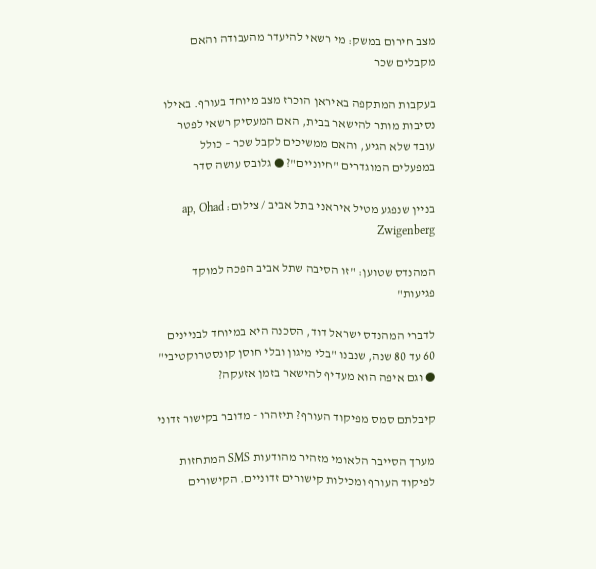מצב חירום במשק: מי רשאי להיעדר מהעבודה והאם מקבלים שכר

בעקבות המתקפה באיראן הוכרז מצב מיוחד בעורף. באילו נסיבות מותר להישאר בבית, האם המעסיק רשאי לפטר עובד שלא הגיע, והאם ממשיכים לקבל שכר – כולל במפעלים המוגדרים "חיוניים"? ● גלובס עושה סדר

בניין שנפגע מטיל איראני בתל אביב / צילום: ap, Ohad Zwigenberg

המהנדס שטוען: "זו הסיבה שתל אביב הפכה למוקד פגיעות"

לדברי המהנדס ישראל דוד, הסכנה היא במיוחד לבניינים 60 עד 80 שנה, שנבנו "בלי מיגון ובלי חוסן קונסטרוקטיבי" ● וגם איפה הוא מעדיף להישאר בזמן אזעקה?

קיבלתם סמס מפיקוד העורף? תיזהרו - מדובר בקישור זדוני

מערך הסייבר הלאומי מזהיר מהודעות SMS המתחזות לפיקוד העורף ומכילות קישורים זדוניים. הקישורים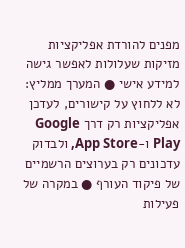מפנים להורדת אפליקציות מזיקות שעלולות לאפשר גישה למידע אישי ● המערך ממליץ: לא ללחוץ על קישורים, לעדכן אפליקציות רק דרך Google Play ו-App Store, ולבדוק עדכונים רק בערוצים הרשמיים של פיקוד העורף ● במקרה של פעילות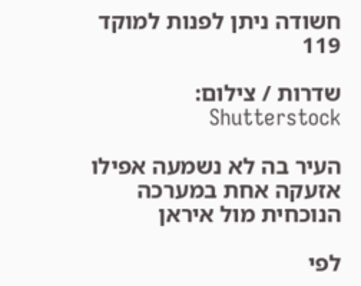חשודה ניתן לפנות למוקד 119

שדרות / צילום: Shutterstock

העיר בה לא נשמעה אפילו אזעקה אחת במערכה הנוכחית מול איראן

לפי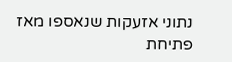נתוני אזעקות שנאספו מאז פתיחת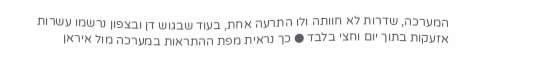המערכה, שדרות לא חוותה ולו התרעה אחת, בעוד שבגוש דן ובצפון נרשמו עשרות אזעקות בתוך יום וחצי בלבד ● כך נראית מפת ההתראות במערכה מול איראן